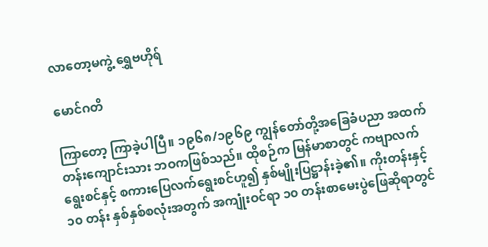လာတော့မကွဲ့ ရွှေဗဟိုရ်

မောင်ဂတိ

ကြာတော့ ကြာခဲ့ပါပြီ။ ၁၉၆၈/၁၉၆၉ ကျွန်တော်တို့အခြေခံပညာ အထက်တန်းကျောင်းသား ဘဝကဖြစ်သည်။ ထိုစဉ်က မြန်မာစာတွင် ကဗျာလက်ရွေးစင်နှင့် စကားပြေလက်ရွေးစင်ဟူ၍ နှစ်မျိုးပြဋ္ဌာန်းခဲ့၏။ ကိုးတန်းနှင့် ၁၀ တန်း နှစ်နှစ်စလုံးအတွက် အကျုံးဝင်ရာ ၁၀ တန်းစာမေးပွဲဖြေဆိုရာတွင်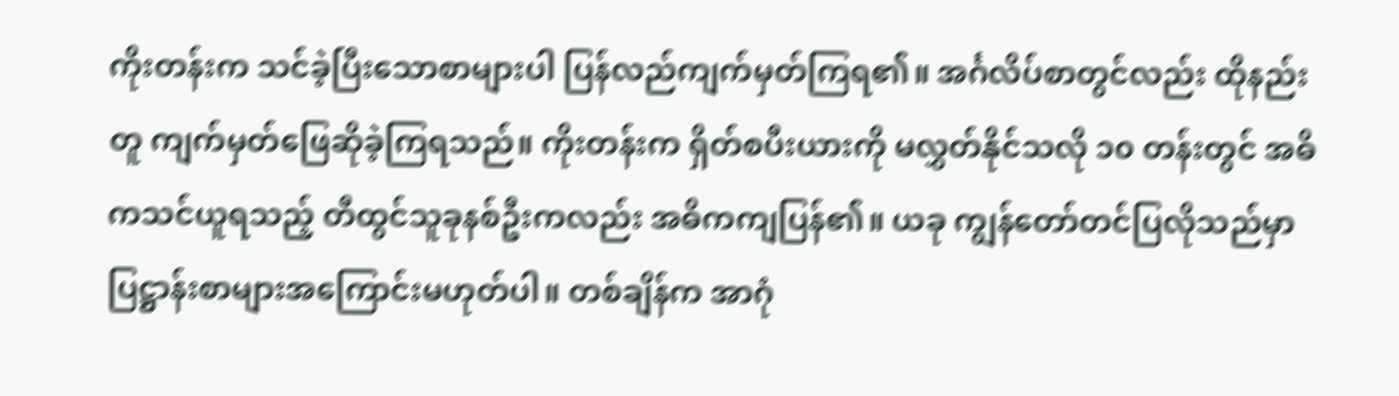ကိုးတန်းက သင်ခဲ့ပြီးသောစာများပါ ပြန်လည်ကျက်မှတ်ကြရ၏။ အင်္ဂလိပ်စာတွင်လည်း ထိုနည်းတူ ကျက်မှတ်ဖြေဆိုခဲ့ကြရသည်။ ကိုးတန်းက ရှိတ်စပီးယားကို မလွှတ်နိုင်သလို ၁၀ တန်းတွင် အဓိကသင်ယူရသည့် တီထွင်သူခုနစ်ဦးကလည်း အဓိကကျပြန်၏။ ယခု ကျွန်တော်တင်ပြလိုသည်မှာ ပြဋ္ဌာန်းစာများအကြောင်းမဟုတ်ပါ။ တစ်ချိန်က အာဂုံ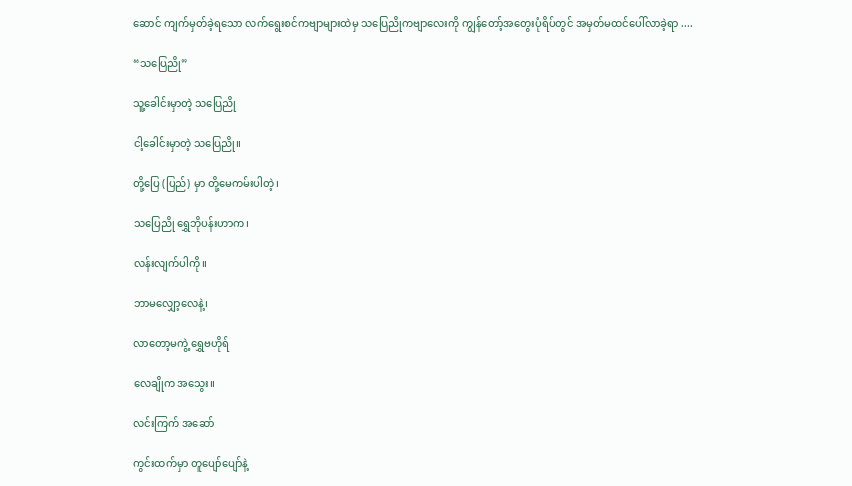ဆောင် ကျက်မှတ်ခဲ့ရသော လက်ရွေးစင်ကဗျာများထဲမှ သပြေညိုကဗျာလေးကို ကျွန်တော့်အတွေးပုံရိပ်တွင် အမှတ်မထင်ပေါ်လာခဲ့ရာ ....

“သပြေညို”

သူ့ခေါင်းမှာတဲ့ သပြေညို

ငါ့ခေါင်းမှာတဲ့ သပြေညို။

တို့ပြေ (ပြည်) မှာ တို့မေကမ်းပါတဲ့၊

သပြေညို ရွှေဘိုပန်းဟာက၊

လန်းလျက်ပါကို။

ဘာမလျှော့လေနဲ့၊

လာတော့မကွဲ့ ရွှေဗဟိုရ်

လေချိုက အသွေး။

လင်းကြက် အဆော်

ကွင်းထက်မှာ တူပျော်ပျော်နဲ့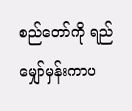စည်တော်ကို ရည်မျှော်မှန်းကာပ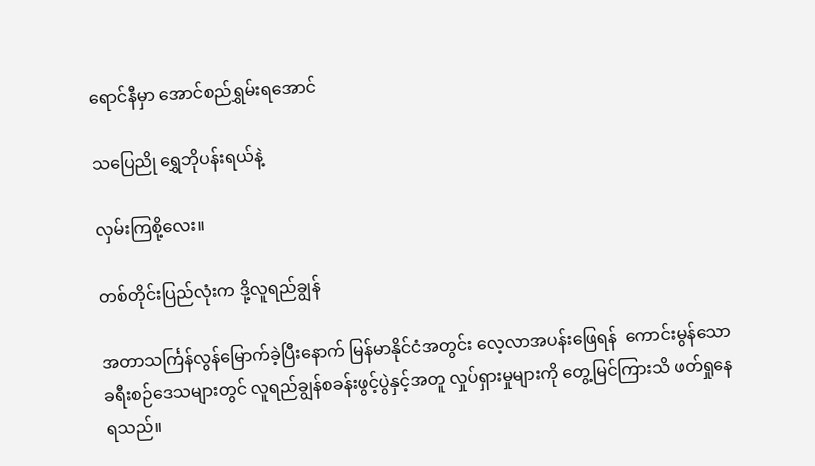ရောင်နီမှာ အောင်စည်ရွှမ်းရအောင်

သပြေညို ရွှေဘိုပန်းရယ်နဲ့

လှမ်းကြစို့လေး။

တစ်တိုင်းပြည်လုံးက ဒို့လူရည်ချွန်

အတာသင်္ကြန်လွန်မြောက်ခဲ့ပြီးနောက် မြန်မာနိုင်ငံအတွင်း လေ့လာအပန်းဖြေရန်  ကောင်းမွန်သောခရီးစဉ်ဒေသများတွင် လူရည်ချွန်စခန်းဖွင့်ပွဲနှင့်အတူ လှုပ်ရှားမှုများကို တွေ့မြင်ကြားသိ ဖတ်ရှုနေရသည်။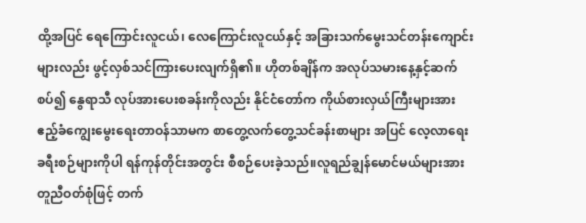ထို့အပြင် ရေကြောင်းလူငယ်၊ လေကြောင်းလူငယ်နှင့် အခြားသက်မွေးသင်တန်းကျောင်းများလည်း ဖွင့်လှစ်သင်ကြားပေးလျက်ရှိ၏။ ဟိုတစ်ချိန်က အလုပ်သမားနေ့နှင့်ဆက်စပ်၍ နွေရာသီ လုပ်အားပေးစခန်းကိုလည်း နိုင်ငံတော်က ကိုယ်စားလှယ်ကြီးများအား ဧည့်ခံကျွေးမွေးရေးတာဝန်သာမက စာတွေ့လက်တွေ့သင်ခန်းစာများ အပြင် လေ့လာရေးခရီးစဉ်များကိုပါ ရန်ကုန်တိုင်းအတွင်း စီစဉ်ပေးခဲ့သည်။လူရည်ချွန်မောင်မယ်များအား တူညီဝတ်စုံဖြင့် တက်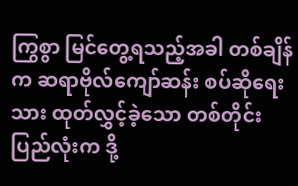ကြွစွာ မြင်တွေ့ရသည့်အခါ တစ်ချိန်က ဆရာဗိုလ်ကျော်ဆန်း စပ်ဆိုရေးသား ထုတ်လွှင့်ခဲ့သော တစ်တိုင်းပြည်လုံးက ဒို့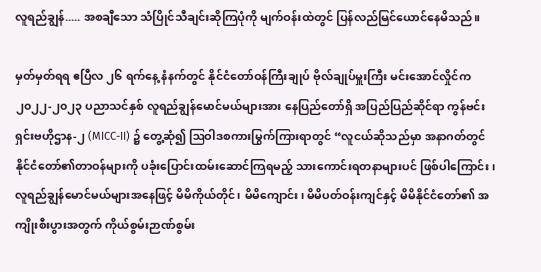လူရည်ချွန်..... အစချီသော သံပြိုင်သီချင်းဆိုကြပုံကို မျက်ဝန်းထဲတွင် ပြန်လည်မြင်ယောင်နေမိသည်။

မှတ်မှတ်ရရ ဧပြီလ ၂၆ ရက်နေ့ နံနက်တွင် နိုင်ငံတော်ဝန်ကြီးချုပ် ဗိုလ်ချုပ်မှူးကြီး မင်းအောင်လှိုင်က ၂၀၂၂-၂၀၂၃ ပညာသင်နှစ် လူရည်ချွန်မောင်မယ်များအား နေပြည်တော်ရှိ အပြည်ပြည်ဆိုင်ရာ ကွန်ဗင်းရှင်းဗဟိုဌာန-၂ (MICC-II) ၌ တွေ့ဆုံ၍ ဩဝါဒစကားမြွက်ကြားရာတွင် “လူငယ်ဆိုသည်မှာ အနာဂတ်တွင် နိုင်ငံတော်၏တာဝန်များကို ပခုံးပြောင်းထမ်းဆောင်ကြရမည့် သားကောင်းရတနာများပင် ဖြစ်ပါကြောင်း၊ လူရည်ချွန်မောင်မယ်များအနေဖြင့် မိမိကိုယ်တိုင်၊ မိမိကျောင်း၊ မိမိပတ်ဝန်းကျင်နှင့် မိမိနိုင်ငံတော်၏ အကျိုးစီးပွားအတွက် ကိုယ်စွမ်းဉာဏ်စွမ်း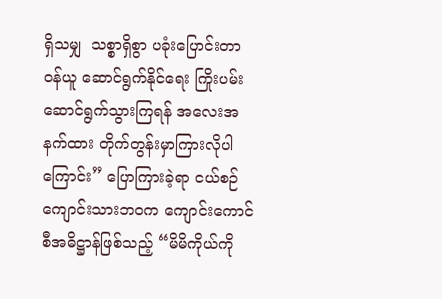ရှိသမျှ  သစ္စာရှိစွာ ပခုံးပြောင်းတာဝန်ယူ ဆောင်ရွက်နိုင်ရေး ကြိုးပမ်းဆောင်ရွက်သွားကြရန် အလေးအနက်ထား တိုက်တွန်းမှာကြားလိုပါကြောင်း” ပြောကြားခဲ့ရာ ငယ်စဉ်ကျောင်းသားဘဝက ကျောင်းကောင်စီအဓိဋ္ဌာန်ဖြစ်သည့် “မိမိကိုယ်ကို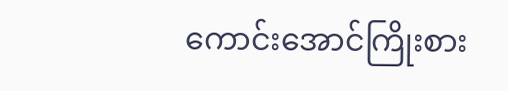ကောင်းအောင်ကြိုးစား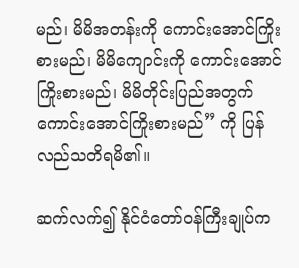မည်၊ မိမိအတန်းကို ကောင်းအောင်ကြိုးစားမည်၊ မိမိကျောင်းကို ကောင်းအောင်ကြိုးစားမည်၊ မိမိတိုင်းပြည်အတွက် ကောင်းအောင်ကြိုးစားမည်” ကို ပြန်လည်သတိရမိ၏။

ဆက်လက်၍ နိုင်ငံတော်ဝန်ကြီးချုပ်က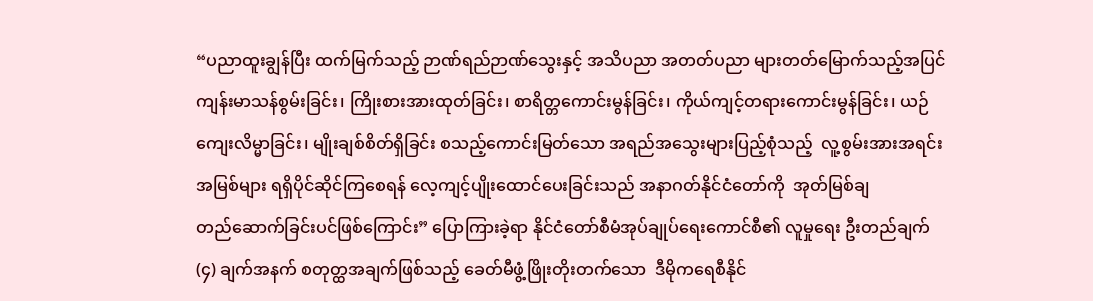“ပညာထူးချွန်ပြီး ထက်မြက်သည့် ဉာဏ်ရည်ဉာဏ်သွေးနှင့် အသိပညာ အတတ်ပညာ များတတ်မြောက်သည့်အပြင် ကျန်းမာသန်စွမ်းခြင်း၊ ကြိုးစားအားထုတ်ခြင်း၊ စာရိတ္တကောင်းမွန်ခြင်း၊ ကိုယ်ကျင့်တရားကောင်းမွန်ခြင်း၊ ယဉ်ကျေးလိမ္မာခြင်း၊ မျိုးချစ်စိတ်ရှိခြင်း စသည့်ကောင်းမြတ်သော အရည်အသွေးများပြည့်စုံသည့်  လူ့စွမ်းအားအရင်းအမြစ်များ ရရှိပိုင်ဆိုင်ကြစေရန် လေ့ကျင့်ပျိုးထောင်ပေးခြင်းသည် အနာဂတ်နိုင်ငံတော်ကို  အုတ်မြစ်ချ တည်‌ဆောက်ခြင်းပင်ဖြစ်ကြောင်း” ပြောကြားခဲ့ရာ နိုင်ငံတော်စီမံအုပ်ချုပ်ရေးကောင်စီ၏ လူမှုရေး ဦးတည်ချက် (၄) ချက်အနက် စတုတ္ထအချက်ဖြစ်သည့် ခေတ်မီဖွံ့ဖြိုးတိုးတက်သော  ဒီမိုကရေစီနိုင်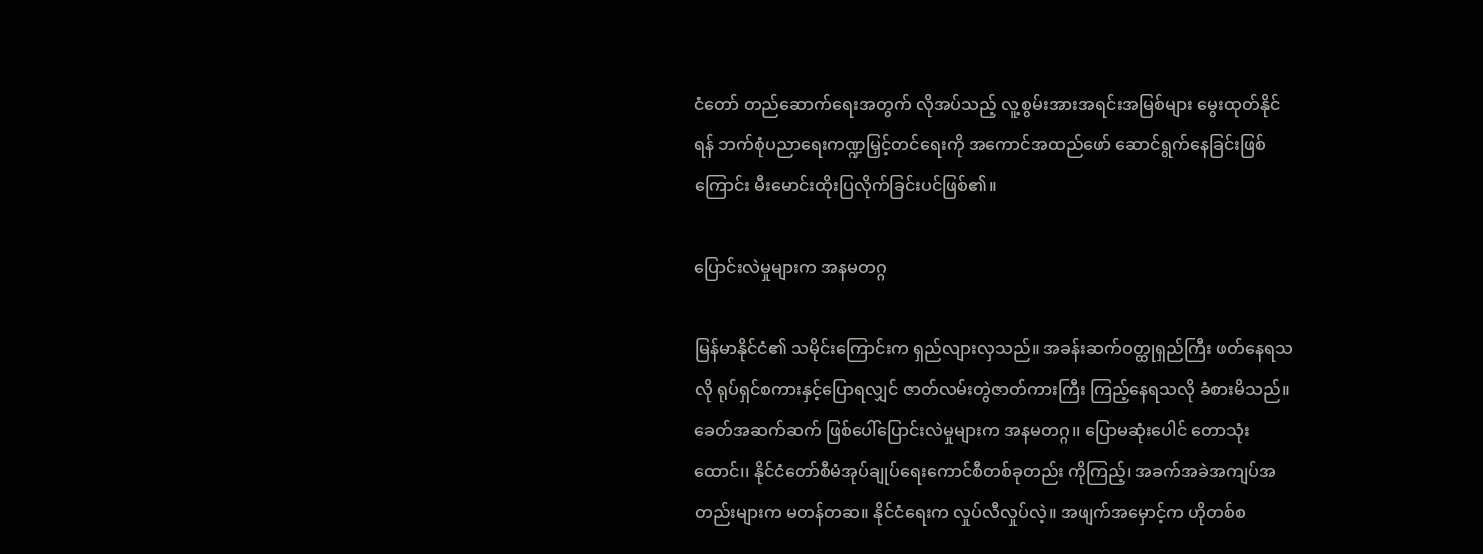ငံတော် တည်ဆောက်ရေးအတွက် လိုအပ်သည့် လူ့စွမ်းအားအရင်းအမြစ်များ မွေးထုတ်နိုင်ရန် ဘက်စုံပညာရေးကဏ္ဍမြှင့်တင်ရေးကို အကောင်အထည်ဖော် ဆောင်ရွက်နေခြင်းဖြစ်ကြောင်း မီးမောင်းထိုးပြလိုက်ခြင်းပင်ဖြစ်၏။

ပြောင်းလဲမှုများက အနမတဂ္ဂ

မြန်မာနိုင်ငံ၏ သမိုင်းကြောင်းက ရှည်လျားလှသည်။ အခန်းဆက်ဝတ္ထုရှည်ကြီး ဖတ်နေရသလို ရုပ်ရှင်စကားနှင့်ပြောရလျှင် ဇာတ်လမ်းတွဲဇာတ်ကားကြီး ကြည့်နေရသလို ခံစားမိသည်။ ခေတ်အဆက်ဆက် ဖြစ်ပေါ်ပြောင်းလဲမှုများက အနမတဂ္ဂ၊၊ ပြောမဆုံးပေါင် တောသုံးထောင်၊၊ နိုင်ငံတော်စီမံအုပ်ချုပ်ရေးကောင်စီတစ်ခုတည်း ကိုကြည့်၊ အခက်အခဲအကျပ်အတည်းများက မတန်တဆ။ နိုင်ငံရေးက လှုပ်လီလှုပ်လဲ့။ အဖျက်အမှောင့်က ဟိုတစ်စ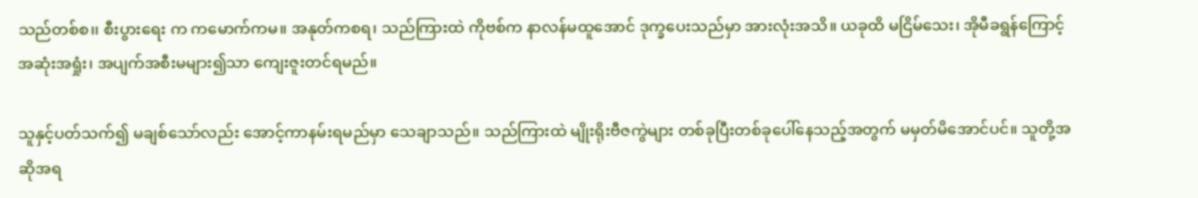သည်တစ်စ၊၊ စီးပွားရေး က ကမောက်ကမ။ အနုတ်ကစရ၊ သည်ကြားထဲ ကိုဗစ်က နာလန်မထူအောင် ဒုက္ခပေးသည်မှာ အားလုံးအသိ။ ယခုထိ မငြိမ်သေး၊ အိုမီခရွန်ကြောင့် အဆုံးအရှုံး၊ အပျက်အစီးမများ၍သာ ကျေးဇူးတင်ရမည်။

သူနှင့်ပတ်သက်၍ မချစ်သော်လည်း အောင့်ကာနမ်းရမည်မှာ သေချာသည်။ သည်ကြားထဲ မျိုးရိုးဗီဇကွဲများ တစ်ခုပြီးတစ်ခုပေါ်နေသည့်အတွက် မမှတ်မိအောင်ပင်။ သူတို့အဆိုအရ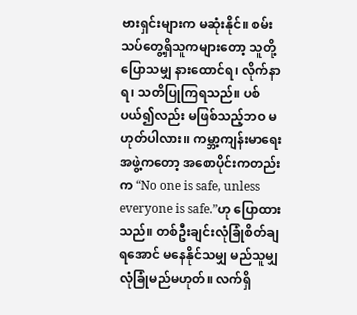ဗားရှင်းများက မဆုံးနိုင်။ စမ်းသပ်တွေ့ရှိသူကများတော့ သူတို့ပြောသမျှ နားထောင်ရ၊ လိုက်နာရ၊ သတိပြုကြရသည်။ ပစ်ပယ်၍လည်း မဖြစ်သည့်ဘဝ မဟုတ်ပါလား၊၊ ကမ္ဘာ့ကျန်းမာရေးအဖွဲ့ကတော့ အစောပိုင်းကတည်း က “No one is safe, unless everyone is safe.”ဟု ပြောထားသည်။ တစ်ဦးချင်းလုံခြုံစိတ်ချရအောင် မနေနိုင်သမျှ မည်သူမျှ လုံခြုံမည်မဟုတ်။ လက်ရှိ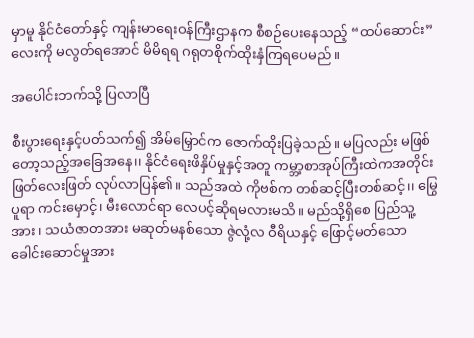မှာမူ နိုင်ငံတော်နှင့် ကျန်းမာရေးဝန်ကြီးဌာနက စီစဉ်ပေးနေသည့် “ထပ်ဆောင်း” လေးကို မလွတ်ရအောင် မိမိရရ ဂရုတစိုက်ထိုးနှံကြရပေမည်။

အပေါင်းဘက်သို့ ပြလာပြီ

စီးပွားရေးနှင့်ပတ်သက်၍ အိမ်မြှောင်က ဇောက်ထိုးပြခဲ့သည်။ မပြလည်း မဖြစ်တော့သည့်အခြေအနေ၊၊ နိုင်ငံရေးဖိနှိပ်မှုနှင့်အတူ ကမ္ဘာ့စာအုပ်ကြီးထဲကအတိုင်း ဖြတ်လေးဖြတ် လုပ်လာပြန်၏။ သည်အထဲ ကိုဗစ်က တစ်ဆင့်ပြီးတစ်ဆင့်၊၊ မြွေပူရာ ကင်းမှောင့်၊ မီးလောင်ရာ လေပင့်ဆိုရမလားမသိ။ မည်သို့ရှိစေ ပြည်သူ့အား၊ သယံဇာတအား မဆုတ်မနစ်သော ဇွဲလုံ့လ ဝီရိယနှင့် ဖြောင့်မတ်သော ခေါင်းဆောင်မှုအား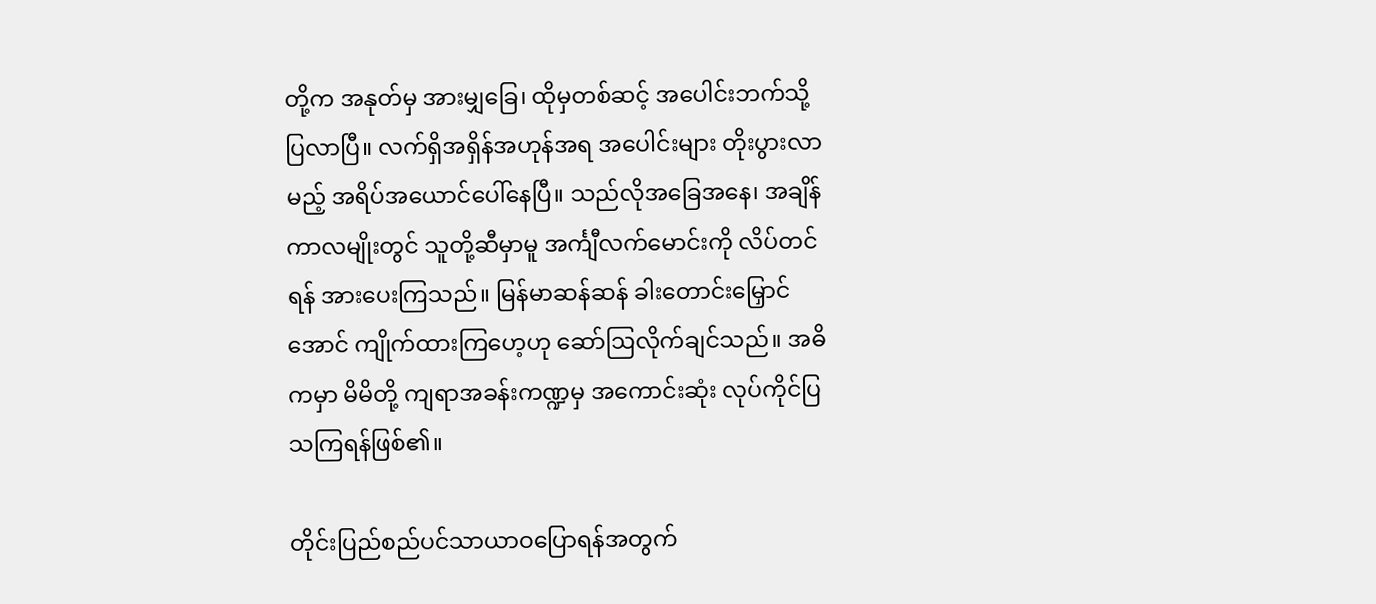တို့က အနုတ်မှ အားမျှခြေ၊ ထိုမှတစ်ဆင့် အပေါင်းဘက်သို့ ပြလာပြီ။ လက်ရှိအရှိန်အဟုန်အရ အပေါင်းများ တိုးပွားလာမည့် အရိပ်အယောင်ပေါ်နေပြီ။ သည်လိုအခြေအနေ၊ အချိန်ကာလမျိုးတွင် သူတို့ဆီမှာမူ အင်္ကျီလက်မောင်းကို လိပ်တင် ရန် အားပေးကြသည်။ မြန်မာဆန်ဆန် ခါးတောင်းမြှောင်အောင် ကျိုက်ထားကြဟေ့ဟု ဆော်ဩလိုက်ချင်သည်။ အဓိကမှာ မိမိတို့ ကျရာအခန်းကဏ္ဍမှ အကောင်းဆုံး လုပ်ကိုင်ပြသကြရန်ဖြစ်၏။

တိုင်းပြည်စည်ပင်သာယာဝပြောရန်အတွက်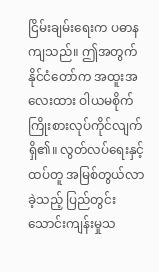ငြိမ်းချမ်းရေးက ပဓာနကျသည်။ ဤအတွက် နိုင်ငံတော်က အထူးအလေးထား ဝါယမစိုက် ကြိုးစားလုပ်ကိုင်လျက်ရှိ၏။ လွတ်လပ်ရေးနှင့်ထပ်တူ အမြစ်တွယ်လာခဲ့သည့် ပြည်တွင်းသောင်းကျန်းမှုသ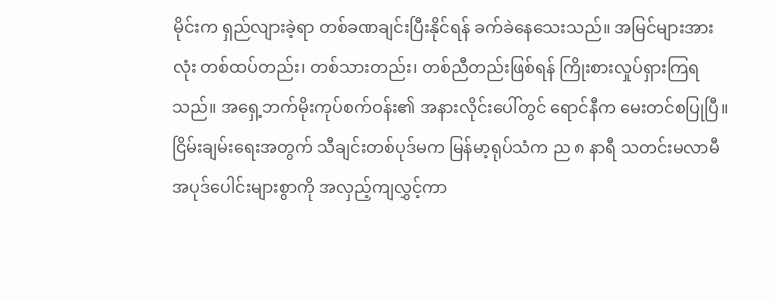မိုင်းက ရှည်လျားခဲ့ရာ တစ်ခဏချင်းပြီးနိုင်ရန် ခက်ခဲနေသေးသည်။ အမြင်များအားလုံး တစ်ထပ်တည်း၊ တစ်သားတည်း၊ တစ်ညီတည်းဖြစ်ရန် ကြိုးစားလှုပ်ရှားကြရသည်။ အရှေ့ဘက်မိုးကုပ်စက်ဝန်း၏ အနားလိုင်းပေါ်တွင် ရောင်နီက မေးတင်စပြုပြီ။ ငြိမ်းချမ်းရေးအတွက် သီချင်းတစ်ပုဒ်မက မြန်မာ့ရုပ်သံက ည ၈ နာရီ သတင်းမလာမီ အပုဒ်ပေါင်းများစွာကို အလှည့်ကျလွှင့်ကာ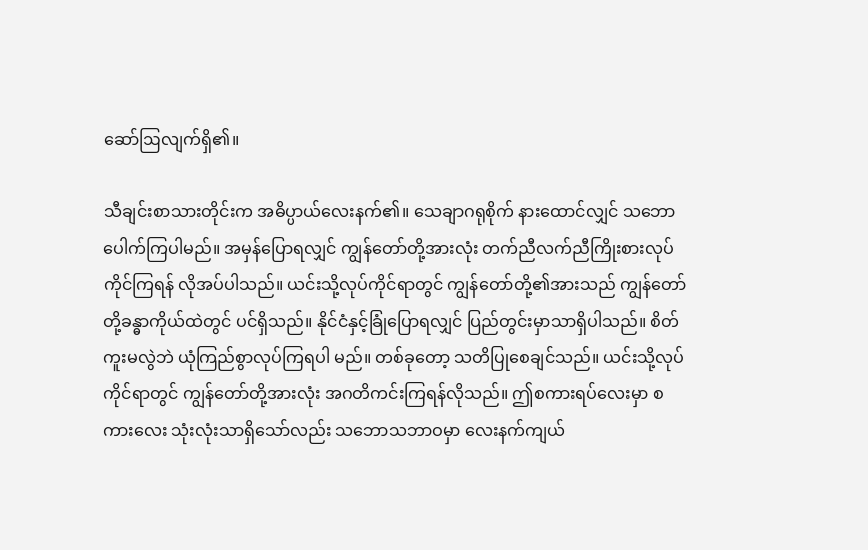ဆော်ဩလျက်ရှိ၏။

သီချင်းစာသားတိုင်းက အဓိပ္ပာယ်လေးနက်၏။ သေချာဂရုစိုက် နားထောင်လျှင် သဘောပေါက်ကြပါမည်။ အမှန်ပြောရလျှင် ကျွန်တော်တို့အားလုံး တက်ညီလက်ညီကြိုးစားလုပ်ကိုင်ကြရန် လိုအပ်ပါသည်။ ယင်းသို့လုပ်ကိုင်ရာတွင် ကျွန်တော်တို့၏အားသည် ကျွန်တော်တို့ခန္ဓာကိုယ်ထဲတွင် ပင်ရှိသည်။ နိုင်ငံနှင့်ခြုံပြောရလျှင် ပြည်တွင်းမှာသာရှိပါသည်။ စိတ်ကူးမလွဲဘဲ ယုံကြည်စွာလုပ်ကြရပါ မည်။ တစ်ခုတော့ သတိပြုစေချင်သည်။ ယင်းသို့လုပ်ကိုင်ရာတွင် ကျွန်တော်တို့အားလုံး အဂတိကင်းကြရန်လိုသည်။ ဤစကားရပ်လေးမှာ စကားလေး သုံးလုံးသာရှိသော်လည်း သဘောသဘာဝမှာ လေးနက်ကျယ်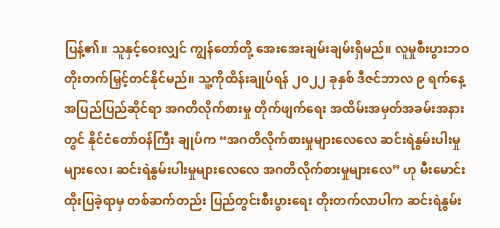ပြန့်၏။ သူနှင့်ဝေးလျှင် ကျွန်တော်တို့ အေးအေးချမ်းချမ်းရှိမည်။ လူမှုစီးပွားဘဝ တိုးတက်မြှင့်တင်နိုင်မည်။ သူ့ကိုထိန်းချုပ်ရန် ၂၀၂၂ ခုနှစ် ဒီဇင်ဘာလ ၉ ရက်နေ့ အပြည်ပြည်ဆိုင်ရာ အဂတိလိုက်စားမှု တိုက်ဖျက်ရေး အထိမ်းအမှတ်အခမ်းအနားတွင် နိုင်ငံတော်ဝန်ကြီး ချုပ်က “အဂတိလိုက်စားမှုများလေလေ ဆင်းရဲနွမ်းပါးမှုများလေ၊ ဆင်းရဲနွမ်းပါးမှုများလေလေ အဂတိလိုက်စားမှုများလေ” ဟု မီးမောင်းထိုးပြခဲ့ရာမှ တစ်ဆက်တည်း ပြည်တွင်းစီးပွားရေး တိုးတက်လာပါက ဆင်းရဲနွမ်း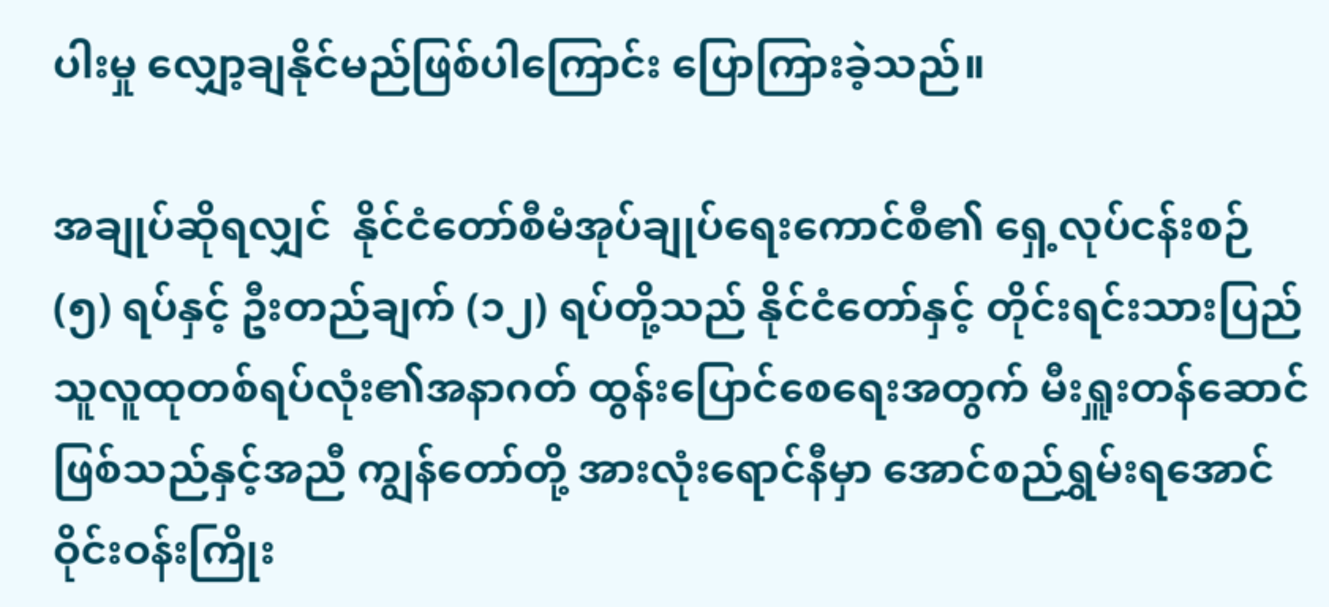ပါးမှု လျှော့ချနိုင်မည်ဖြစ်ပါကြောင်း ပြောကြားခဲ့သည်။

အချုပ်ဆိုရလျှင်  နိုင်ငံတော်စီမံအုပ်ချုပ်ရေးကောင်စီ၏ ရှေ့လုပ်ငန်းစဉ် (၅) ရပ်နှင့် ဦးတည်ချက် (၁၂) ရပ်တို့သည် နိုင်ငံတော်နှင့် တိုင်းရင်းသားပြည်သူလူထုတစ်ရပ်လုံး၏အနာဂတ် ထွန်းပြောင်စေရေးအတွက် မီးရှူးတန်ဆောင်ဖြစ်သည်နှင့်အညီ ကျွန်တော်တို့ အားလုံးရောင်နီမှာ အောင်စည်ရွှမ်းရအောင် ဝိုင်းဝန်းကြိုး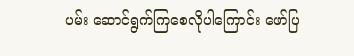ပမ်း ဆောင်ရွက်ကြစေလိုပါကြောင်း ဖော်ပြ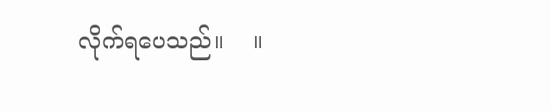လိုက်ရပေသည်။    ။